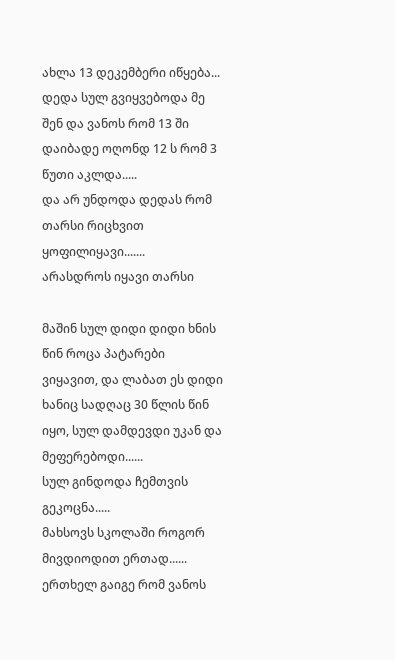ახლა 13 დეკემბერი იწყება...
დედა სულ გვიყვებოდა მე შენ და ვანოს რომ 13 ში დაიბადე ოღონდ 12 ს რომ 3 წუთი აკლდა.....
და არ უნდოდა დედას რომ  თარსი რიცხვით ყოფილიყავი.......
არასდროს იყავი თარსი

მაშინ სულ დიდი დიდი ხნის წინ როცა პატარები ვიყავით, და ლაბათ ეს დიდი ხანიც სადღაც 30 წლის წინ იყო, სულ დამდევდი უკან და მეფერებოდი......
სულ გინდოდა ჩემთვის გეკოცნა.....
მახსოვს სკოლაში როგორ მივდიოდით ერთად......
ერთხელ გაიგე რომ ვანოს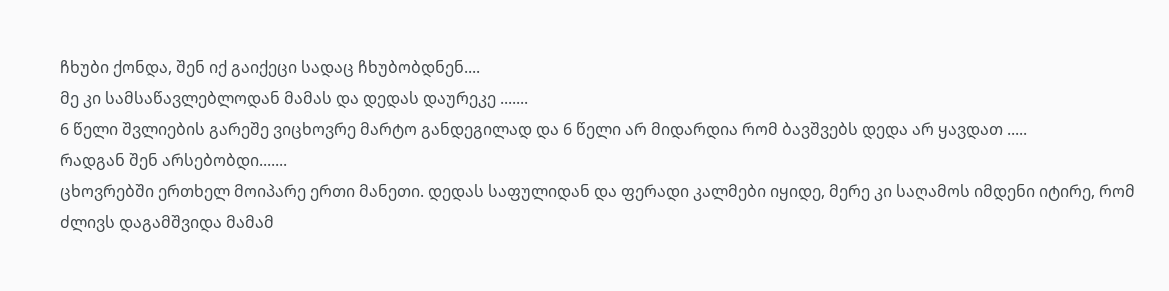ჩხუბი ქონდა, შენ იქ გაიქეცი სადაც ჩხუბობდნენ....
მე კი სამსაწავლებლოდან მამას და დედას დაურეკე .......
6 წელი შვლიების გარეშე ვიცხოვრე მარტო განდეგილად და 6 წელი არ მიდარდია რომ ბავშვებს დედა არ ყავდათ .....
რადგან შენ არსებობდი.......
ცხოვრებში ერთხელ მოიპარე ერთი მანეთი. დედას საფულიდან და ფერადი კალმები იყიდე, მერე კი საღამოს იმდენი იტირე, რომ ძლივს დაგამშვიდა მამამ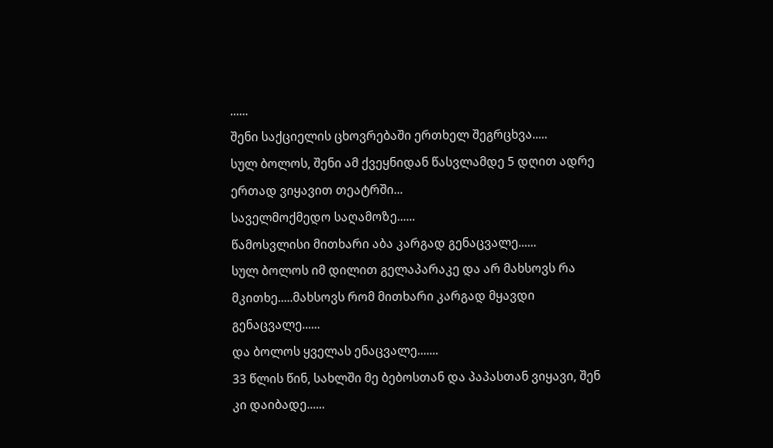......
შენი საქციელის ცხოვრებაში ერთხელ შეგრცხვა.....
სულ ბოლოს, შენი ამ ქვეყნიდან წასვლამდე 5 დღით ადრე ერთად ვიყავით თეატრში...
საველმოქმედო საღამოზე......
წამოსვლისი მითხარი აბა კარგად გენაცვალე......
სულ ბოლოს იმ დილით გელაპარაკე და არ მახსოვს რა მკითხე.....მახსოვს რომ მითხარი კარგად მყავდი გენაცვალე......
და ბოლოს ყველას ენაცვალე.......
33 წლის წინ, სახლში მე ბებოსთან და პაპასთან ვიყავი, შენ კი დაიბადე......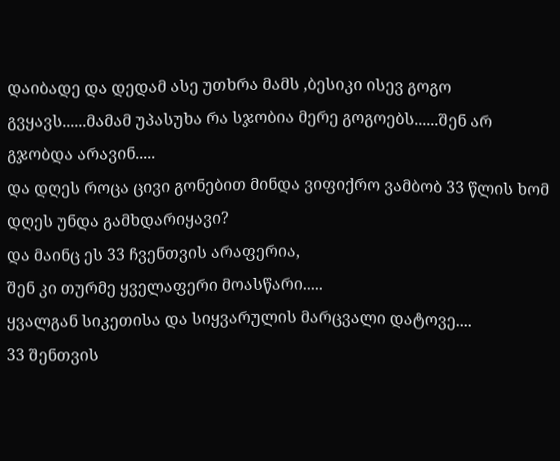დაიბადე და დედამ ასე უთხრა მამს ,ბესიკი ისევ გოგო გვყავს......მამამ უპასუხა რა სჯობია მერე გოგოებს......შენ არ გჯობდა არავინ.....
და დღეს როცა ცივი გონებით მინდა ვიფიქრო ვამბობ 33 წლის ხომ
დღეს უნდა გამხდარიყავი?
და მაინც ეს 33 ჩვენთვის არაფერია,
შენ კი თურმე ყველაფერი მოასწარი.....
ყვალგან სიკეთისა და სიყვარულის მარცვალი დატოვე....
33 შენთვის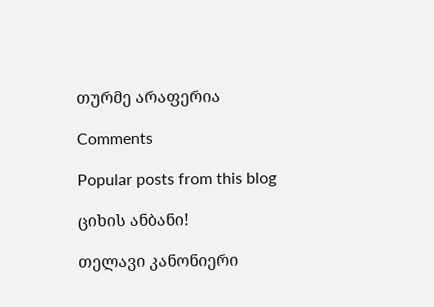თურმე არაფერია

Comments

Popular posts from this blog

ციხის ანბანი!

თელავი კანონიერი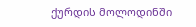ქურდის მოლოდინში